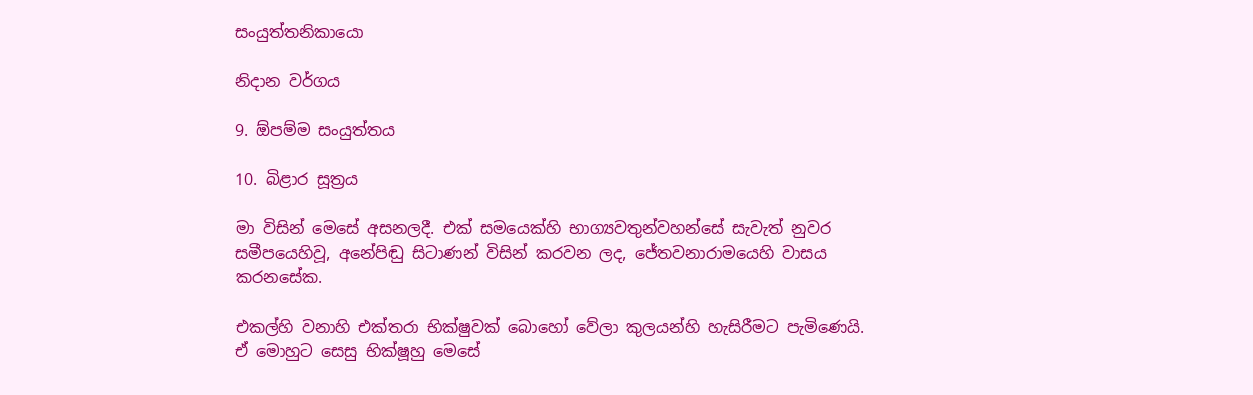සංයුත්තනිකායො

නිදාන වර්ගය

9. ඕපම්ම සංයුත්තය

10. බිළාර සූත්‍රය

මා විසින් මෙසේ අසනලදී. එක් සමයෙක්හි භාග්‍යවතුන්වහන්සේ සැවැත් නුවර සමීපයෙහිවූ, අනේපිඬු සිටාණන් විසින් කරවන ලද, ජේතවනාරාමයෙහි වාසය කරනසේක.

එකල්හි වනාහි එක්තරා භික්ෂුවක් බොහෝ වේලා කුලයන්හි හැසිරීමට පැමිණෙයි. ඒ මොහුට සෙසු භික්ෂූහු මෙසේ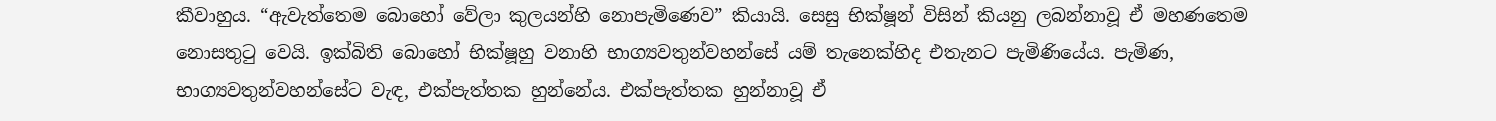කීවාහුය. “ඇවැත්තෙම බොහෝ වේලා කුලයන්හි නොපැමිණෙව” කියායි. සෙසු භික්ෂූන් විසින් කියනු ලබන්නාවූ ඒ මහණතෙම නොසතුටු වෙයි. ඉක්බිති බොහෝ භික්ෂූහු වනාහි භාග්‍යවතුන්වහන්සේ යම් තැනෙක්හිද එතැනට පැමිණියේය. පැමිණ, භාග්‍යවතුන්වහන්සේට වැඳ, එක්පැත්තක හුන්නේය. එක්පැත්තක හුන්නාවූ ඒ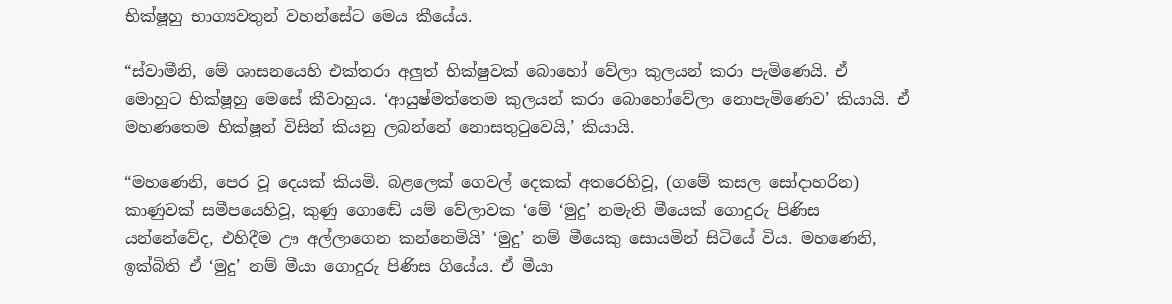භික්ෂූහු භාග්‍යවතුන් වහන්සේට මෙය කීයේය.

“ස්වාමීනි, මේ ශාසනයෙහි එක්තරා අලුත් භික්ෂුවක් බොහෝ වේලා කුලයන් කරා පැමිණෙයි. ඒ මොහුට භික්ෂූහු මෙසේ කීවාහුය. ‘ආයුෂ්මත්තෙම කුලයන් කරා බොහෝවේලා නොපැමිණෙව’ කියායි. ඒ මහණතෙම භික්ෂූන් විසින් කියනු ලබන්නේ නොසතුටුවෙයි,’ කියායි.

“මහණෙනි, පෙර වූ දෙයක් කියමි. බළලෙක් ගෙවල් දෙකක් අතරෙහිවූ, (ගමේ කසල සෝදාහරින) කාණුවක් සමීපයෙහිවූ, කුණු ගොඬේ යම් වේලාවක ‘මේ ‘මුදු’ නමැති මීයෙක් ගොදුරු පිණිස යන්නේවේද, එහිදීම ඌ අල්ලාගෙන කන්නෙමියි’ ‘මුදු’ නම් මීයෙකු සොයමින් සිටියේ විය. මහණෙනි, ඉක්බිති ඒ ‘මුදු’ නම් මීයා ගොදුරු පිණිස ගියේය. ඒ මීයා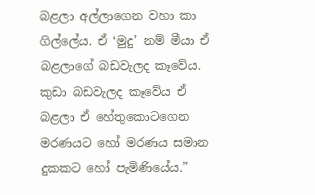බළලා අල්ලාගෙන වහා කා ගිල්ලේය. ඒ ‘මුදු’ නම් මීයා ඒ බළලාගේ බඩවැලද කෑවේය. කුඩා බඩවැලද කෑවේය ඒ බළලා ඒ හේතුකොටගෙන මරණයට හෝ මරණය සමාන දුකකට හෝ පැමිණියේය.”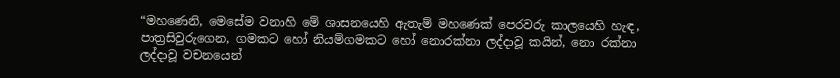“මහණෙනි, මෙසේම වනාහි මේ ශාසනයෙහි ඇතැම් මහණෙක් පෙරවරු කාලයෙහි හැඳ, පාත්‍රසිවුරුගෙන, ගමකට හෝ නියම්ගමකට හෝ නොරක්නා ලද්දාවූ කයින්, නො රක්නා ලද්දාවූ වචනයෙන්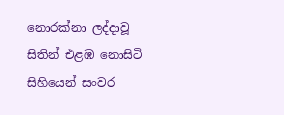නොරක්නා ලද්දාවූ සිතින් එළඹ නොසිටි සිහියෙන් සංවර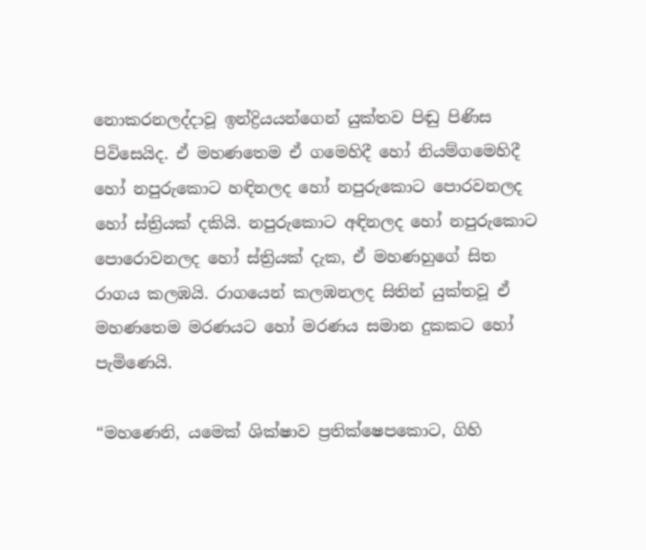නොකරනලද්දාවූ ඉන්ද්‍රියයන්ගෙන් යුක්තව පිඬු පිණිස පිවිසෙයිද. ඒ මහණතෙම ඒ ගමෙහිදී හෝ නියම්ගමෙහිදී හෝ නපුරුකොට හඳිනලද හෝ නපුරුකොට පොරවනලද හෝ ස්ත්‍රියක් දකියි. නපුරුකොට අඳිනලද හෝ නපුරුකොට පොරොවනලද හෝ ස්ත්‍රියක් දැක, ඒ මහණහුගේ සිත රාගය කලඹයි. රාගයෙන් කලඹනලද සිතින් යුක්තවූ ඒ මහණතෙම මරණයට හෝ මරණය සමාන දුකකට හෝ පැමිණෙයි.

“මහණෙනි, යමෙක් ශික්ෂාව ප්‍රතික්ෂෙපකොට, ගිහි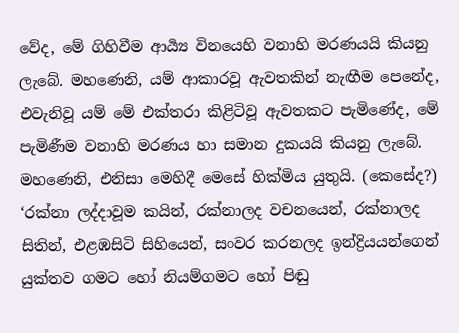වේද, මේ ගිහිවීම ආර්‍ය්‍ය විනයෙහි වනාහි මරණයයි කියනු ලැබේ. මහණෙනි, යම් ආකාරවූ ඇවතකින් නැඟීම පෙනේද, එවැනිවූ යම් මේ එක්තරා කිළිටිවූ ඇවතකට පැමිණේද, මේ පැමිණීම වනාහි මරණය හා සමාන දුකයයි කියනු ලැබේ. මහණෙනි, එනිසා මෙහිදී මෙසේ හික්මිය යුතුයි. (කෙසේද?) ‘රක්නා ලද්දාවූම කයින්, රක්නාලද වචනයෙන්, රක්නාලද සිතින්, එළඹසිටි සිහියෙන්, සංවර කරනලද ඉන්ද්‍රියයන්ගෙන් යුක්තව ගමට හෝ නියම්ගමට හෝ පිඬු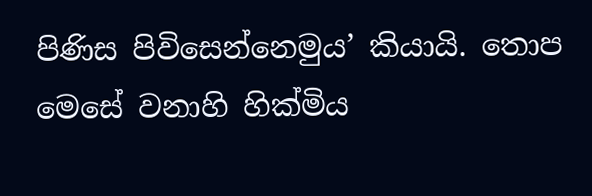පිණිස පිවිසෙන්නෙමුය’ කියායි. තොප මෙසේ වනාහි හික්මිය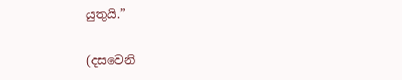යුතුයි.”

(දසවෙනි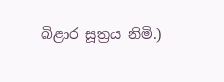බිළාර සූත්‍රය නිමි.)